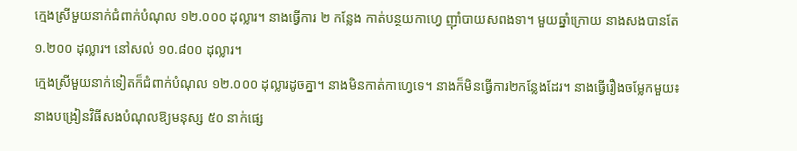ក្មេងស្រីមួយនាក់ជំពាក់បំណុល ១២.០០០ ដុល្លារ។ នាងធ្វើការ ២ កន្លែង កាត់បន្ថយកាហ្វេ ញ៉ាំបាយសពងទា។ មួយឆ្នាំក្រោយ នាងសងបានតែ ១.២០០ ដុល្លារ។ នៅសល់ ១០.៨០០ ដុល្លារ។
ក្មេងស្រីមួយនាក់ទៀតក៏ជំពាក់បំណុល ១២.០០០ ដុល្លារដូចគ្នា។ នាងមិនកាត់កាហ្វេទេ។ នាងក៏មិនធ្វើការ២កន្លែងដែរ។ នាងធ្វើរឿងចម្លែកមួយ៖ នាងបង្រៀនវិធីសងបំណុលឱ្យមនុស្ស ៥០ នាក់ផ្សេ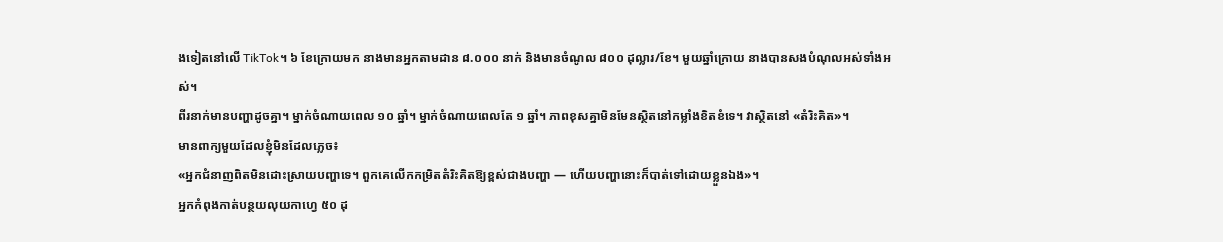ងទៀតនៅលើ TikTok។ ៦ ខែក្រោយមក នាងមានអ្នកតាមដាន ៨.០០០ នាក់ និងមានចំណូល ៨០០ ដុល្លារ/ខែ។ មួយឆ្នាំក្រោយ នាងបានសងបំណុលអស់ទាំងអស់។
ពីរនាក់មានបញ្ហាដូចគ្នា។ ម្នាក់ចំណាយពេល ១០ ឆ្នាំ។ ម្នាក់ចំណាយពេលតែ ១ ឆ្នាំ។ ភាពខុសគ្នាមិនមែនស្ថិតនៅកម្លាំងខិតខំទេ។ វាស្ថិតនៅ «តំរិះគិត»។
មានពាក្យមួយដែលខ្ញុំមិនដែលភ្លេច៖
«អ្នកជំនាញពិតមិនដោះស្រាយបញ្ហាទេ។ ពួកគេលើកកម្រិតតំរិះគិតឱ្យខ្ពស់ជាងបញ្ហា — ហើយបញ្ហានោះក៏បាត់ទៅដោយខ្លួនឯង»។
អ្នកកំពុងកាត់បន្ថយលុយកាហ្វេ ៥០ ដុ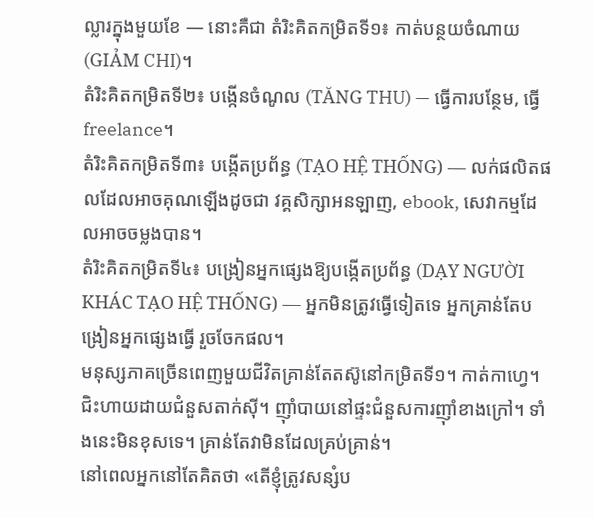ល្លារក្នុងមួយខែ — នោះគឺជា តំរិះគិតកម្រិតទី១៖ កាត់បន្ថយចំណាយ (GIẢM CHI)។
តំរិះគិតកម្រិតទី២៖ បង្កើនចំណូល (TĂNG THU) — ធ្វើការបន្ថែម, ធ្វើ freelance។
តំរិះគិតកម្រិតទី៣៖ បង្កើតប្រព័ន្ធ (TẠO HỆ THỐNG) — លក់ផលិតផលដែលអាចគុណឡើងដូចជា វគ្គសិក្សាអនឡាញ, ebook, សេវាកម្មដែលអាចចម្លងបាន។
តំរិះគិតកម្រិតទី៤៖ បង្រៀនអ្នកផ្សេងឱ្យបង្កើតប្រព័ន្ធ (DẠY NGƯỜI KHÁC TẠO HỆ THỐNG) — អ្នកមិនត្រូវធ្វើទៀតទេ អ្នកគ្រាន់តែបង្រៀនអ្នកផ្សេងធ្វើ រួចចែកផល។
មនុស្សភាគច្រើនពេញមួយជីវិតគ្រាន់តែតស៊ូនៅកម្រិតទី១។ កាត់កាហ្វេ។ ជិះហាយដាយជំនួសតាក់ស៊ី។ ញ៉ាំបាយនៅផ្ទះជំនួសការញ៉ាំខាងក្រៅ។ ទាំងនេះមិនខុសទេ។ គ្រាន់តែវាមិនដែលគ្រប់គ្រាន់។
នៅពេលអ្នកនៅតែគិតថា «តើខ្ញុំត្រូវសន្សំប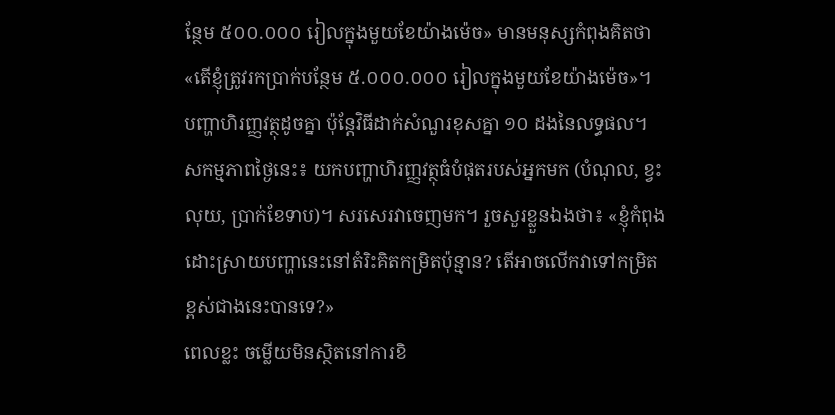ន្ថែម ៥០០.០០០ រៀលក្នុងមួយខែយ៉ាងម៉េច» មានមនុស្សកំពុងគិតថា «តើខ្ញុំត្រូវរកប្រាក់បន្ថែម ៥.០០០.០០០ រៀលក្នុងមួយខែយ៉ាងម៉េច»។
បញ្ហាហិរញ្ញវត្ថុដូចគ្នា ប៉ុន្តែវិធីដាក់សំណួរខុសគ្នា ១០ ដងនៃលទ្ធផល។
សកម្មភាពថ្ងៃនេះ៖ យកបញ្ហាហិរញ្ញវត្ថុធំបំផុតរបស់អ្នកមក (បំណុល, ខ្វះលុយ, ប្រាក់ខែទាប)។ សរសេរវាចេញមក។ រួចសួរខ្លួនឯងថា៖ «ខ្ញុំកំពុងដោះស្រាយបញ្ហានេះនៅតំរិះគិតកម្រិតប៉ុន្មាន? តើអាចលើកវាទៅកម្រិតខ្ពស់ជាងនេះបានទេ?»
ពេលខ្លះ ចម្លើយមិនស្ថិតនៅការខិ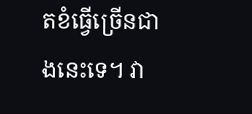តខំធ្វើច្រើនជាងនេះទេ។ វា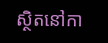ស្ថិតនៅកា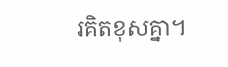រគិតខុសគ្នា។